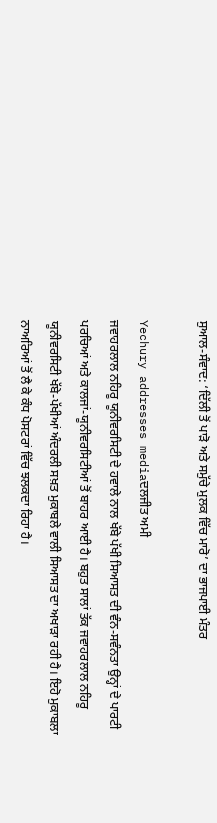ਸੁਆਲ-ਸੰਵਾਦ: ‘ਦਿੱਲੀ ਤੋਂ ਪਾੜੋ ਅਤੇ ਸਮੁੱਚੇ ਮੁਲਕ ਵਿੱਚ ਮਾਰੋ’ ਦਾ ਭਾਜਪਾਈ ਮੰਤਰ

Yechury addresses mediaਦਲਜੀਤ ਅਮੀ
ਜਵਾਹਰਲਾਲ ਨਹਿਰੂ ਯੂਨੀਵਰਸਿਟੀ ਦੇ ਹਵਾਲੇ ਨਾਲ ਖੱਬੇ ਪੱਖੀ ਸਿਆਸਤ ਦੀ ਵੰਨ-ਸਵੰਨਤਾ ਉਨ੍ਹਾਂ ਦੇ ਪਾਰਟੀ ਪਰਚਿਆਂ ਅਤੇ ਕਾਲਜਾਂ-ਯੂਨੀਵਰਸਿਟੀਆਂ ਤੋਂ ਬਾਹਰ ਆਈ ਹੈ। ਬਹੁਤ ਸਾਲਾਂ ਤੱਕ ਜਵਾਹਰਲਾਲ ਨਹਿਰੂ ਯੂਨੀਵਰਸਿਟੀ ਖੱਬੇ-ਪੱਖੀਆਂ ਅੰਦਰਲੀ ਸਖ਼ਤ ਮੁਕਾਬਲੇ ਵਾਲੀ ਸਿਆਸਤ ਦਾ ਅਖਾੜਾ ਰਹੀ ਹੈ। ਇਹੋ ਮੁਕਾਬਲਾ ਨਾਅਰਿਆਂ ਤੋਂ ਲੈ ਕੇ ਕੰਧ ਪੋਸਟਰਾਂ ਵਿੱਚ ਝਲਕਦਾ ਰਿਹਾ ਹੈ।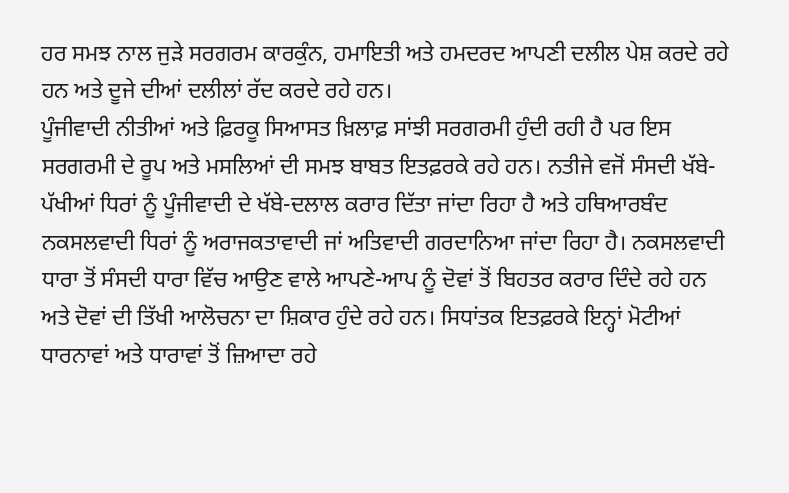ਹਰ ਸਮਝ ਨਾਲ ਜੁੜੇ ਸਰਗਰਮ ਕਾਰਕੁੰਨ, ਹਮਾਇਤੀ ਅਤੇ ਹਮਦਰਦ ਆਪਣੀ ਦਲੀਲ ਪੇਸ਼ ਕਰਦੇ ਰਹੇ ਹਨ ਅਤੇ ਦੂਜੇ ਦੀਆਂ ਦਲੀਲਾਂ ਰੱਦ ਕਰਦੇ ਰਹੇ ਹਨ।
ਪੂੰਜੀਵਾਦੀ ਨੀਤੀਆਂ ਅਤੇ ਫ਼ਿਰਕੂ ਸਿਆਸਤ ਖ਼ਿਲਾਫ਼ ਸਾਂਝੀ ਸਰਗਰਮੀ ਹੁੰਦੀ ਰਹੀ ਹੈ ਪਰ ਇਸ ਸਰਗਰਮੀ ਦੇ ਰੂਪ ਅਤੇ ਮਸਲਿਆਂ ਦੀ ਸਮਝ ਬਾਬਤ ਇਤਫ਼ਰਕੇ ਰਹੇ ਹਨ। ਨਤੀਜੇ ਵਜੋਂ ਸੰਸਦੀ ਖੱਬੇ-ਪੱਖੀਆਂ ਧਿਰਾਂ ਨੂੰ ਪੂੰਜੀਵਾਦੀ ਦੇ ਖੱਬੇ-ਦਲਾਲ ਕਰਾਰ ਦਿੱਤਾ ਜਾਂਦਾ ਰਿਹਾ ਹੈ ਅਤੇ ਹਥਿਆਰਬੰਦ ਨਕਸਲਵਾਦੀ ਧਿਰਾਂ ਨੂੰ ਅਰਾਜਕਤਾਵਾਦੀ ਜਾਂ ਅਤਿਵਾਦੀ ਗਰਦਾਨਿਆ ਜਾਂਦਾ ਰਿਹਾ ਹੈ। ਨਕਸਲਵਾਦੀ ਧਾਰਾ ਤੋਂ ਸੰਸਦੀ ਧਾਰਾ ਵਿੱਚ ਆਉਣ ਵਾਲੇ ਆਪਣੇ-ਆਪ ਨੂੰ ਦੋਵਾਂ ਤੋਂ ਬਿਹਤਰ ਕਰਾਰ ਦਿੰਦੇ ਰਹੇ ਹਨ ਅਤੇ ਦੋਵਾਂ ਦੀ ਤਿੱਖੀ ਆਲੋਚਨਾ ਦਾ ਸ਼ਿਕਾਰ ਹੁੰਦੇ ਰਹੇ ਹਨ। ਸਿਧਾਂਤਕ ਇਤਫ਼ਰਕੇ ਇਨ੍ਹਾਂ ਮੋਟੀਆਂ ਧਾਰਨਾਵਾਂ ਅਤੇ ਧਾਰਾਵਾਂ ਤੋਂ ਜ਼ਿਆਦਾ ਰਹੇ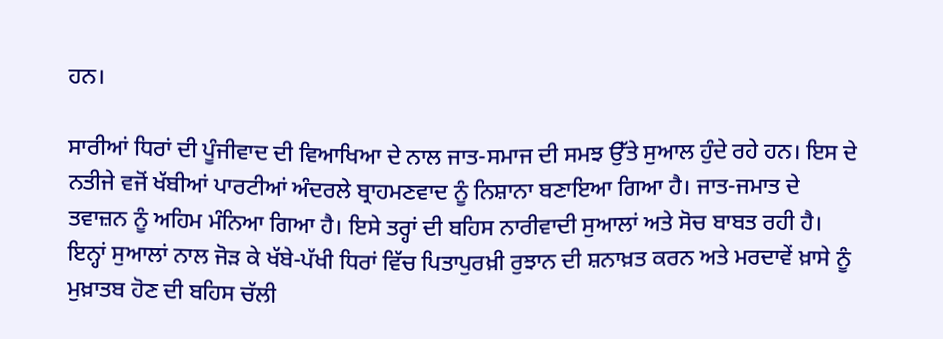ਹਨ।

ਸਾਰੀਆਂ ਧਿਰਾਂ ਦੀ ਪੂੰਜੀਵਾਦ ਦੀ ਵਿਆਖਿਆ ਦੇ ਨਾਲ ਜਾਤ-ਸਮਾਜ ਦੀ ਸਮਝ ਉੱਤੇ ਸੁਆਲ ਹੁੰਦੇ ਰਹੇ ਹਨ। ਇਸ ਦੇ ਨਤੀਜੇ ਵਜੋਂ ਖੱਬੀਆਂ ਪਾਰਟੀਆਂ ਅੰਦਰਲੇ ਬ੍ਰਾਹਮਣਵਾਦ ਨੂੰ ਨਿਸ਼ਾਨਾ ਬਣਾਇਆ ਗਿਆ ਹੈ। ਜਾਤ-ਜਮਾਤ ਦੇ ਤਵਾਜ਼ਨ ਨੂੰ ਅਹਿਮ ਮੰਨਿਆ ਗਿਆ ਹੈ। ਇਸੇ ਤਰ੍ਹਾਂ ਦੀ ਬਹਿਸ ਨਾਰੀਵਾਦੀ ਸੁਆਲਾਂ ਅਤੇ ਸੋਚ ਬਾਬਤ ਰਹੀ ਹੈ। ਇਨ੍ਹਾਂ ਸੁਆਲਾਂ ਨਾਲ ਜੋੜ ਕੇ ਖੱਬੇ-ਪੱਖੀ ਧਿਰਾਂ ਵਿੱਚ ਪਿਤਾਪੁਰਖ਼ੀ ਰੁਝਾਨ ਦੀ ਸ਼ਨਾਖ਼ਤ ਕਰਨ ਅਤੇ ਮਰਦਾਵੇਂ ਖ਼ਾਸੇ ਨੂੰ ਮੁਖ਼ਾਤਬ ਹੋਣ ਦੀ ਬਹਿਸ ਚੱਲੀ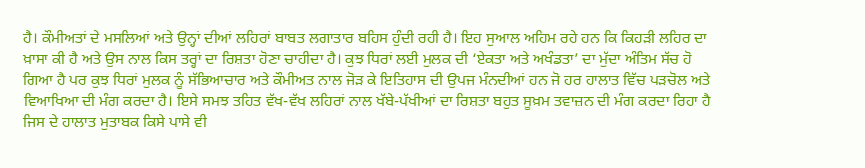ਹੈ। ਕੌਮੀਅਤਾਂ ਦੇ ਮਸਲਿਆਂ ਅਤੇ ਉਨ੍ਹਾਂ ਦੀਆਂ ਲਹਿਰਾਂ ਬਾਬਤ ਲਗਾਤਾਰ ਬਹਿਸ ਹੁੰਦੀ ਰਹੀ ਹੈ। ਇਹ ਸੁਆਲ ਅਹਿਮ ਰਹੇ ਹਨ ਕਿ ਕਿਹੜੀ ਲਹਿਰ ਦਾ ਖ਼ਾਸਾ ਕੀ ਹੈ ਅਤੇ ਉਸ ਨਾਲ ਕਿਸ ਤਰ੍ਹਾਂ ਦਾ ਰਿਸ਼ਤਾ ਹੋਣਾ ਚਾਹੀਦਾ ਹੈ। ਕੁਝ ਧਿਰਾਂ ਲਈ ਮੁਲਕ ਦੀ ‘ਏਕਤਾ ਅਤੇ ਅਖੰਡਤਾ’ ਦਾ ਮੁੱਦਾ ਅੰਤਿਮ ਸੱਚ ਹੋ ਗਿਆ ਹੈ ਪਰ ਕੁਝ ਧਿਰਾਂ ਮੁਲਕ ਨੂੰ ਸੱਭਿਆਚਾਰ ਅਤੇ ਕੌਮੀਅਤ ਨਾਲ ਜੋੜ ਕੇ ਇਤਿਹਾਸ ਦੀ ਉਪਜ ਮੰਨਦੀਆਂ ਹਨ ਜੋ ਹਰ ਹਾਲਾਤ ਵਿੱਚ ਪੜਚੋਲ ਅਤੇ ਵਿਆਖਿਆ ਦੀ ਮੰਗ ਕਰਦਾ ਹੈ। ਇਸੇ ਸਮਝ ਤਹਿਤ ਵੱਖ-ਵੱਖ ਲਹਿਰਾਂ ਨਾਲ ਖੱਬੇ-ਪੱਖੀਆਂ ਦਾ ਰਿਸ਼ਤਾ ਬਹੁਤ ਸੂਖ਼ਮ ਤਵਾਜ਼ਨ ਦੀ ਮੰਗ ਕਰਦਾ ਰਿਹਾ ਹੈ ਜਿਸ ਦੇ ਹਾਲਾਤ ਮੁਤਾਬਕ ਕਿਸੇ ਪਾਸੇ ਵੀ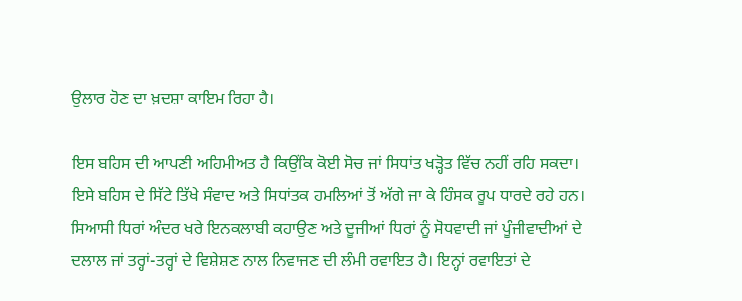ਉਲਾਰ ਹੋਣ ਦਾ ਖ਼ਦਸ਼ਾ ਕਾਇਮ ਰਿਹਾ ਹੈ।

ਇਸ ਬਹਿਸ ਦੀ ਆਪਣੀ ਅਹਿਮੀਅਤ ਹੈ ਕਿਉਂਕਿ ਕੋਈ ਸੋਚ ਜਾਂ ਸਿਧਾਂਤ ਖੜ੍ਹੋਤ ਵਿੱਚ ਨਹੀਂ ਰਹਿ ਸਕਦਾ। ਇਸੇ ਬਹਿਸ ਦੇ ਸਿੱਟੇ ਤਿੱਖੇ ਸੰਵਾਦ ਅਤੇ ਸਿਧਾਂਤਕ ਹਮਲਿਆਂ ਤੋਂ ਅੱਗੇ ਜਾ ਕੇ ਹਿੰਸਕ ਰੂਪ ਧਾਰਦੇ ਰਹੇ ਹਨ। ਸਿਆਸੀ ਧਿਰਾਂ ਅੰਦਰ ਖਰੇ ਇਨਕਲਾਬੀ ਕਹਾਉਣ ਅਤੇ ਦੂਜੀਆਂ ਧਿਰਾਂ ਨੂੰ ਸੋਧਵਾਦੀ ਜਾਂ ਪੂੰਜੀਵਾਦੀਆਂ ਦੇ ਦਲਾਲ ਜਾਂ ਤਰ੍ਹਾਂ-ਤਰ੍ਹਾਂ ਦੇ ਵਿਸ਼ੇਸ਼ਣ ਨਾਲ ਨਿਵਾਜਣ ਦੀ ਲੰਮੀ ਰਵਾਇਤ ਹੈ। ਇਨ੍ਹਾਂ ਰਵਾਇਤਾਂ ਦੇ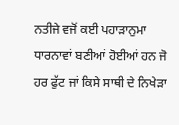ਨਤੀਜੇ ਵਜੋਂ ਕਈ ਪਹਾੜਾਨੁਮਾ ਧਾਰਨਾਵਾਂ ਬਣੀਆਂ ਹੋਈਆਂ ਹਨ ਜੋ ਹਰ ਫੁੱਟ ਜਾਂ ਕਿਸੇ ਸਾਥੀ ਦੇ ਨਿਖੇੜਾ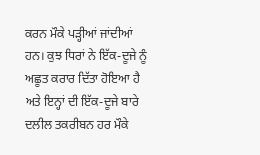ਕਰਨ ਮੌਕੇ ਪੜ੍ਹੀਆਂ ਜਾਂਦੀਆਂ ਹਨ। ਕੁਝ ਧਿਰਾਂ ਨੇ ਇੱਕ-ਦੂਜੇ ਨੂੰ ਅਛੂਤ ਕਰਾਰ ਦਿੱਤਾ ਹੋਇਆ ਹੈ ਅਤੇ ਇਨ੍ਹਾਂ ਦੀ ਇੱਕ-ਦੂਜੇ ਬਾਰੇ ਦਲੀਲ ਤਕਰੀਬਨ ਹਰ ਮੌਕੇ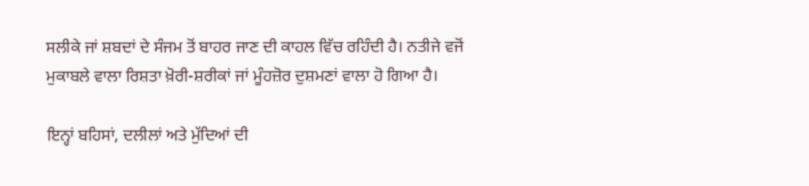ਸਲੀਕੇ ਜਾਂ ਸ਼ਬਦਾਂ ਦੇ ਸੰਜਮ ਤੋਂ ਬਾਹਰ ਜਾਣ ਦੀ ਕਾਹਲ ਵਿੱਚ ਰਹਿੰਦੀ ਹੈ। ਨਤੀਜੇ ਵਜੋਂ ਮੁਕਾਬਲੇ ਵਾਲਾ ਰਿਸ਼ਤਾ ਖ਼ੋਰੀ-ਸ਼ਰੀਕਾਂ ਜਾਂ ਮੂੰਹਜ਼ੋਰ ਦੁਸ਼ਮਣਾਂ ਵਾਲਾ ਹੋ ਗਿਆ ਹੈ।

ਇਨ੍ਹਾਂ ਬਹਿਸਾਂ, ਦਲੀਲਾਂ ਅਤੇ ਮੁੱਦਿਆਂ ਦੀ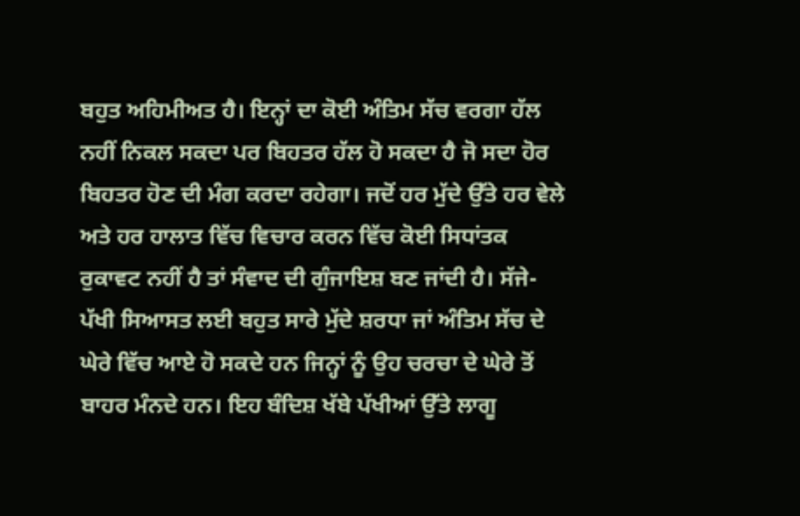ਬਹੁਤ ਅਹਿਮੀਅਤ ਹੈ। ਇਨ੍ਹਾਂ ਦਾ ਕੋਈ ਅੰਤਿਮ ਸੱਚ ਵਰਗਾ ਹੱਲ ਨਹੀਂ ਨਿਕਲ ਸਕਦਾ ਪਰ ਬਿਹਤਰ ਹੱਲ ਹੋ ਸਕਦਾ ਹੈ ਜੋ ਸਦਾ ਹੋਰ ਬਿਹਤਰ ਹੋਣ ਦੀ ਮੰਗ ਕਰਦਾ ਰਹੇਗਾ। ਜਦੋਂ ਹਰ ਮੁੱਦੇ ਉੱਤੇ ਹਰ ਵੇਲੇ ਅਤੇ ਹਰ ਹਾਲਾਤ ਵਿੱਚ ਵਿਚਾਰ ਕਰਨ ਵਿੱਚ ਕੋਈ ਸਿਧਾਂਤਕ ਰੁਕਾਵਟ ਨਹੀਂ ਹੈ ਤਾਂ ਸੰਵਾਦ ਦੀ ਗੁੰਜਾਇਸ਼ ਬਣ ਜਾਂਦੀ ਹੈ। ਸੱਜੇ-ਪੱਖੀ ਸਿਆਸਤ ਲਈ ਬਹੁਤ ਸਾਰੇ ਮੁੱਦੇ ਸ਼ਰਧਾ ਜਾਂ ਅੰਤਿਮ ਸੱਚ ਦੇ ਘੇਰੇ ਵਿੱਚ ਆਏ ਹੋ ਸਕਦੇ ਹਨ ਜਿਨ੍ਹਾਂ ਨੂੰ ਉਹ ਚਰਚਾ ਦੇ ਘੇਰੇ ਤੋਂ ਬਾਹਰ ਮੰਨਦੇ ਹਨ। ਇਹ ਬੰਦਿਸ਼ ਖੱਬੇ ਪੱਖੀਆਂ ਉੱਤੇ ਲਾਗੂ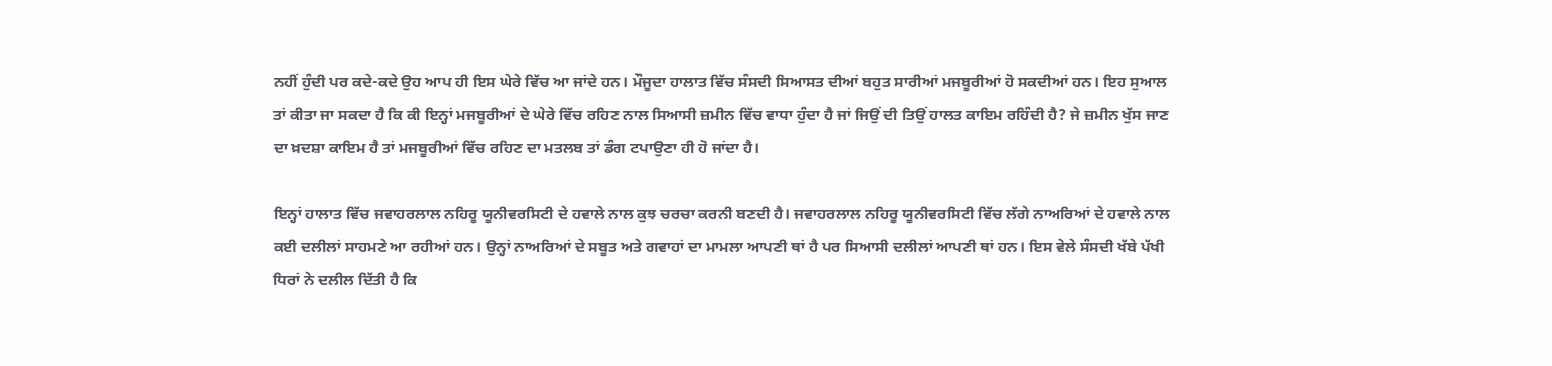ਨਹੀਂ ਹੁੰਦੀ ਪਰ ਕਦੇ-ਕਦੇ ਉਹ ਆਪ ਹੀ ਇਸ ਘੇਰੇ ਵਿੱਚ ਆ ਜਾਂਦੇ ਹਨ। ਮੌਜੂਦਾ ਹਾਲਾਤ ਵਿੱਚ ਸੰਸਦੀ ਸਿਆਸਤ ਦੀਆਂ ਬਹੁਤ ਸਾਰੀਆਂ ਮਜਬੂਰੀਆਂ ਹੋ ਸਕਦੀਆਂ ਹਨ। ਇਹ ਸੁਆਲ ਤਾਂ ਕੀਤਾ ਜਾ ਸਕਦਾ ਹੈ ਕਿ ਕੀ ਇਨ੍ਹਾਂ ਮਜਬੂਰੀਆਂ ਦੇ ਘੇਰੇ ਵਿੱਚ ਰਹਿਣ ਨਾਲ ਸਿਆਸੀ ਜ਼ਮੀਨ ਵਿੱਚ ਵਾਧਾ ਹੁੰਦਾ ਹੈ ਜਾਂ ਜਿਉਂ ਦੀ ਤਿਉਂ ਹਾਲਤ ਕਾਇਮ ਰਹਿੰਦੀ ਹੈ? ਜੇ ਜ਼ਮੀਨ ਖੁੱਸ ਜਾਣ ਦਾ ਖ਼ਦਸ਼ਾ ਕਾਇਮ ਹੈ ਤਾਂ ਮਜਬੂਰੀਆਂ ਵਿੱਚ ਰਹਿਣ ਦਾ ਮਤਲਬ ਤਾਂ ਡੰਗ ਟਪਾਉਣਾ ਹੀ ਹੋ ਜਾਂਦਾ ਹੈ।

ਇਨ੍ਹਾਂ ਹਾਲਾਤ ਵਿੱਚ ਜਵਾਹਰਲਾਲ ਨਹਿਰੂ ਯੂਨੀਵਰਸਿਟੀ ਦੇ ਹਵਾਲੇ ਨਾਲ ਕੁਝ ਚਰਚਾ ਕਰਨੀ ਬਣਦੀ ਹੈ। ਜਵਾਹਰਲਾਲ ਨਹਿਰੂ ਯੂਨੀਵਰਸਿਟੀ ਵਿੱਚ ਲੱਗੇ ਨਾਅਰਿਆਂ ਦੇ ਹਵਾਲੇ ਨਾਲ ਕਈ ਦਲੀਲਾਂ ਸਾਹਮਣੇ ਆ ਰਹੀਆਂ ਹਨ। ਉਨ੍ਹਾਂ ਨਾਅਰਿਆਂ ਦੇ ਸਬੂਤ ਅਤੇ ਗਵਾਹਾਂ ਦਾ ਮਾਮਲਾ ਆਪਣੀ ਥਾਂ ਹੈ ਪਰ ਸਿਆਸੀ ਦਲੀਲਾਂ ਆਪਣੀ ਥਾਂ ਹਨ। ਇਸ ਵੇਲੇ ਸੰਸਦੀ ਖੱਬੇ ਪੱਖੀ ਧਿਰਾਂ ਨੇ ਦਲੀਲ ਦਿੱਤੀ ਹੈ ਕਿ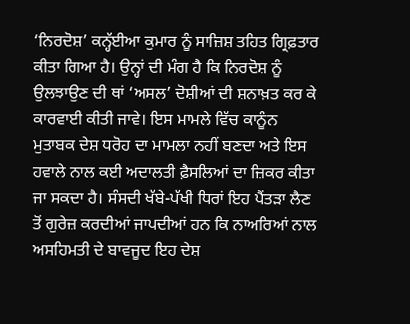‘ਨਿਰਦੋਸ਼’ ਕਨ੍ਹੱਈਆ ਕੁਮਾਰ ਨੂੰ ਸਾਜ਼ਿਸ਼ ਤਹਿਤ ਗ੍ਰਿਫ਼ਤਾਰ ਕੀਤਾ ਗਿਆ ਹੈ। ਉਨ੍ਹਾਂ ਦੀ ਮੰਗ ਹੈ ਕਿ ਨਿਰਦੋਸ਼ ਨੂੰ ਉਲਝਾਉਣ ਦੀ ਥਾਂ ‘ਅਸਲ’ ਦੋਸ਼ੀਆਂ ਦੀ ਸ਼ਨਾਖ਼ਤ ਕਰ ਕੇ ਕਾਰਵਾਈ ਕੀਤੀ ਜਾਵੇ। ਇਸ ਮਾਮਲੇ ਵਿੱਚ ਕਾਨੂੰਨ ਮੁਤਾਬਕ ਦੇਸ਼ ਧਰੋਹ ਦਾ ਮਾਮਲਾ ਨਹੀਂ ਬਣਦਾ ਅਤੇ ਇਸ ਹਵਾਲੇ ਨਾਲ ਕਈ ਅਦਾਲਤੀ ਫ਼ੈਸਲਿਆਂ ਦਾ ਜ਼ਿਕਰ ਕੀਤਾ ਜਾ ਸਕਦਾ ਹੈ। ਸੰਸਦੀ ਖੱਬੇ-ਪੱਖੀ ਧਿਰਾਂ ਇਹ ਪੈਂਤੜਾ ਲੈਣ ਤੋਂ ਗੁਰੇਜ਼ ਕਰਦੀਆਂ ਜਾਪਦੀਆਂ ਹਨ ਕਿ ਨਾਅਰਿਆਂ ਨਾਲ ਅਸਹਿਮਤੀ ਦੇ ਬਾਵਜੂਦ ਇਹ ਦੇਸ਼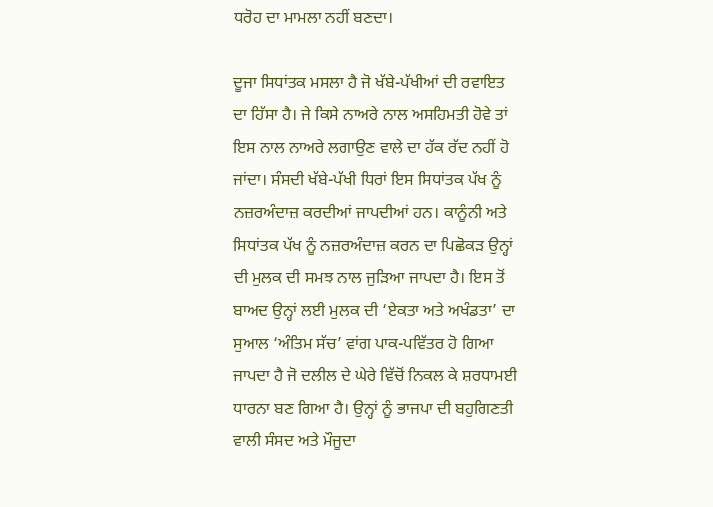ਧਰੋਹ ਦਾ ਮਾਮਲਾ ਨਹੀਂ ਬਣਦਾ।

ਦੂਜਾ ਸਿਧਾਂਤਕ ਮਸਲਾ ਹੈ ਜੋ ਖੱਬੇ-ਪੱਖੀਆਂ ਦੀ ਰਵਾਇਤ ਦਾ ਹਿੱਸਾ ਹੈ। ਜੇ ਕਿਸੇ ਨਾਅਰੇ ਨਾਲ ਅਸਹਿਮਤੀ ਹੋਵੇ ਤਾਂ ਇਸ ਨਾਲ ਨਾਅਰੇ ਲਗਾਉਣ ਵਾਲੇ ਦਾ ਹੱਕ ਰੱਦ ਨਹੀਂ ਹੋ ਜਾਂਦਾ। ਸੰਸਦੀ ਖੱਬੇ-ਪੱਖੀ ਧਿਰਾਂ ਇਸ ਸਿਧਾਂਤਕ ਪੱਖ ਨੂੰ ਨਜ਼ਰਅੰਦਾਜ਼ ਕਰਦੀਆਂ ਜਾਪਦੀਆਂ ਹਨ। ਕਾਨੂੰਨੀ ਅਤੇ ਸਿਧਾਂਤਕ ਪੱਖ ਨੂੰ ਨਜ਼ਰਅੰਦਾਜ਼ ਕਰਨ ਦਾ ਪਿਛੋਕੜ ਉਨ੍ਹਾਂ ਦੀ ਮੁਲਕ ਦੀ ਸਮਝ ਨਾਲ ਜੁੜਿਆ ਜਾਪਦਾ ਹੈ। ਇਸ ਤੋਂ ਬਾਅਦ ਉਨ੍ਹਾਂ ਲਈ ਮੁਲਕ ਦੀ ‘ਏਕਤਾ ਅਤੇ ਅਖੰਡਤਾ’ ਦਾ ਸੁਆਲ ‘ਅੰਤਿਮ ਸੱਚ’ ਵਾਂਗ ਪਾਕ-ਪਵਿੱਤਰ ਹੋ ਗਿਆ ਜਾਪਦਾ ਹੈ ਜੋ ਦਲੀਲ ਦੇ ਘੇਰੇ ਵਿੱਚੋਂ ਨਿਕਲ ਕੇ ਸ਼ਰਧਾਮਈ ਧਾਰਨਾ ਬਣ ਗਿਆ ਹੈ। ਉਨ੍ਹਾਂ ਨੂੰ ਭਾਜਪਾ ਦੀ ਬਹੁਗਿਣਤੀ ਵਾਲੀ ਸੰਸਦ ਅਤੇ ਮੌਜੂਦਾ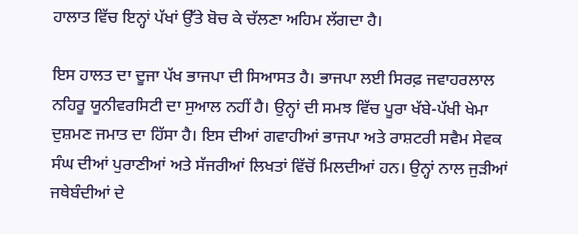ਹਾਲਾਤ ਵਿੱਚ ਇਨ੍ਹਾਂ ਪੱਖਾਂ ਉੱਤੇ ਬੋਚ ਕੇ ਚੱਲਣਾ ਅਹਿਮ ਲੱਗਦਾ ਹੈ।

ਇਸ ਹਾਲਤ ਦਾ ਦੂਜਾ ਪੱਖ ਭਾਜਪਾ ਦੀ ਸਿਆਸਤ ਹੈ। ਭਾਜਪਾ ਲਈ ਸਿਰਫ਼ ਜਵਾਹਰਲਾਲ ਨਹਿਰੂ ਯੂਨੀਵਰਸਿਟੀ ਦਾ ਸੁਆਲ ਨਹੀਂ ਹੈ। ਉਨ੍ਹਾਂ ਦੀ ਸਮਝ ਵਿੱਚ ਪੂਰਾ ਖੱਬੇ-ਪੱਖੀ ਖੇਮਾ ਦੁਸ਼ਮਣ ਜਮਾਤ ਦਾ ਹਿੱਸਾ ਹੈ। ਇਸ ਦੀਆਂ ਗਵਾਹੀਆਂ ਭਾਜਪਾ ਅਤੇ ਰਾਸ਼ਟਰੀ ਸਵੈਮ ਸੇਵਕ ਸੰਘ ਦੀਆਂ ਪੁਰਾਣੀਆਂ ਅਤੇ ਸੱਜਰੀਆਂ ਲਿਖਤਾਂ ਵਿੱਚੋਂ ਮਿਲਦੀਆਂ ਹਨ। ਉਨ੍ਹਾਂ ਨਾਲ ਜੁੜੀਆਂ ਜਥੇਬੰਦੀਆਂ ਦੇ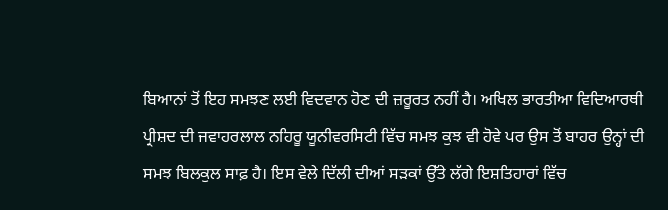ਬਿਆਨਾਂ ਤੋਂ ਇਹ ਸਮਝਣ ਲਈ ਵਿਦਵਾਨ ਹੋਣ ਦੀ ਜ਼ਰੂਰਤ ਨਹੀਂ ਹੈ। ਅਖਿਲ ਭਾਰਤੀਆ ਵਿਦਿਆਰਥੀ ਪ੍ਰੀਸ਼ਦ ਦੀ ਜਵਾਹਰਲਾਲ ਨਹਿਰੂ ਯੂਨੀਵਰਸਿਟੀ ਵਿੱਚ ਸਮਝ ਕੁਝ ਵੀ ਹੋਵੇ ਪਰ ਉਸ ਤੋਂ ਬਾਹਰ ਉਨ੍ਹਾਂ ਦੀ ਸਮਝ ਬਿਲਕੁਲ ਸਾਫ਼ ਹੈ। ਇਸ ਵੇਲੇ ਦਿੱਲੀ ਦੀਆਂ ਸੜਕਾਂ ਉੱਤੇ ਲੱਗੇ ਇਸ਼ਤਿਹਾਰਾਂ ਵਿੱਚ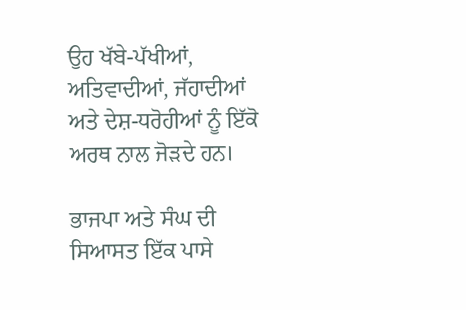ਉਹ ਖੱਬੇ-ਪੱਖੀਆਂ, ਅਤਿਵਾਦੀਆਂ, ਜੱਹਾਦੀਆਂ ਅਤੇ ਦੇਸ਼-ਧਰੋਹੀਆਂ ਨੂੰ ਇੱਕੋ ਅਰਥ ਨਾਲ ਜੋੜਦੇ ਹਨ।

ਭਾਜਪਾ ਅਤੇ ਸੰਘ ਦੀ ਸਿਆਸਤ ਇੱਕ ਪਾਸੇ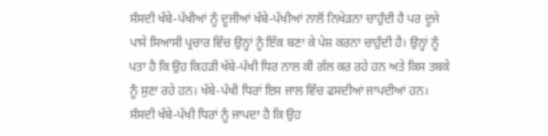ਸੰਸਦੀ ਖੱਬੇ-ਪੱਖੀਆਂ ਨੂੰ ਦੂਜੀਆਂ ਖੱਬੇ-ਪੱਖੀਆਂ ਨਾਲੋਂ ਨਿਖੇੜਨਾ ਚਾਹੁੰਦੀ ਹੈ ਪਰ ਦੂਜੇ ਪਾਸੇ ਸਿਆਸੀ ਪ੍ਰਚਾਰ ਵਿੱਚ ਉਨ੍ਹਾਂ ਨੂੰ ਇੱਕ ਬਣਾ ਕੇ ਪੇਸ਼ ਕਰਨਾ ਚਾਹੁੰਦੀ ਹੈ। ਉਨ੍ਹਾਂ ਨੂੰ ਪਤਾ ਹੈ ਕਿ ਉਹ ਕਿਹੜੀ ਖੱਬੇ-ਪੱਖੀ ਧਿਰ ਨਾਲ ਕੀ ਗੱਲ ਕਰ ਰਹੇ ਹਨ ਅਤੇ ਕਿਸ ਤਬਕੇ ਨੂੰ ਸੁਣਾ ਰਹੇ ਹਨ। ਖੱਬੇ-ਪੱਖੀ ਧਿਰਾਂ ਇਸ ਜਾਲ ਵਿੱਚ ਫਸਦੀਆਂ ਜਾਪਦੀਆਂ ਹਨ। ਸੰਸਦੀ ਖੱਬੇ-ਪੱਖੀ ਧਿਰਾਂ ਨੂੰ ਜਾਪਦਾ ਹੈ ਕਿ ਉਹ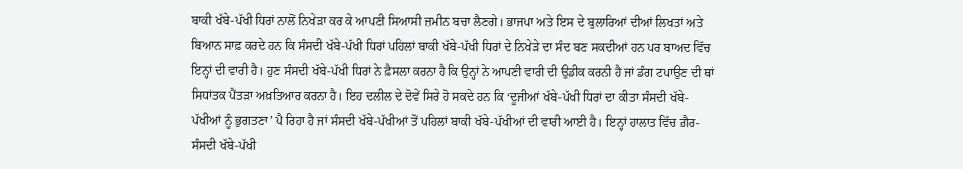ਬਾਕੀ ਖੱਬੇ-ਪੱਖੀ ਧਿਰਾਂ ਨਾਲੋਂ ਨਿਖੇੜਾ ਕਰ ਕੇ ਆਪਣੀ ਸਿਆਸੀ ਜ਼ਮੀਨ ਬਚਾ ਲੈਣਗੇ। ਭਾਜਪਾ ਅਤੇ ਇਸ ਦੇ ਬੁਲਾਰਿਆਂ ਦੀਆਂ ਲਿਖਤਾਂ ਅਤੇ ਬਿਆਨ ਸਾਫ਼ ਕਰਦੇ ਹਨ ਕਿ ਸੰਸਦੀ ਖੱਬੇ-ਪੱਖੀ ਧਿਰਾਂ ਪਹਿਲਾਂ ਬਾਕੀ ਖੱਬੇ-ਪੱਖੀ ਧਿਰਾਂ ਦੇ ਨਿਖੇੜੇ ਦਾ ਸੰਦ ਬਣ ਸਕਦੀਆਂ ਹਨ ਪਰ ਬਾਅਦ ਵਿੱਚ ਇਨ੍ਹਾਂ ਦੀ ਵਾਰੀ ਹੈ। ਹੁਣ ਸੰਸਦੀ ਖੱਬੇ-ਪੱਖੀ ਧਿਰਾਂ ਨੇ ਫ਼ੈਸਲਾ ਕਰਨਾ ਹੈ ਕਿ ਉਨ੍ਹਾਂ ਨੇ ਆਪਣੀ ਵਾਰੀ ਦੀ ਉਡੀਕ ਕਰਨੀ ਹੈ ਜਾਂ ਡੰਗ ਟਪਾਉਣ ਦੀ ਥਾਂ ਸਿਧਾਂਤਕ ਪੈਂਤੜਾ ਅਖ਼ਤਿਆਰ ਕਰਨਾ ਹੈ। ਇਹ ਦਲੀਲ ਦੇ ਦੋਵੇਂ ਸਿਰੇ ਹੋ ਸਕਦੇ ਹਨ ਕਿ ‘ਦੂਜੀਆਂ ਖੱਬੇ-ਪੱਖੀ ਧਿਰਾਂ ਦਾ ਕੀਤਾ ਸੰਸਦੀ ਖੱਬੇ-ਪੱਖੀਆਂ ਨੂੰ ਭੁਗਤਣਾ’ ਪੈ ਰਿਹਾ ਹੈ ਜਾਂ ਸੰਸਦੀ ਖੱਬੇ-ਪੱਖੀਆਂ ਤੋਂ ਪਹਿਲਾਂ ਬਾਕੀ ਖੱਬੇ-ਪੱਖੀਆਂ ਦੀ ਵਾਰੀ ਆਈ ਹੈ। ਇਨ੍ਹਾਂ ਹਾਲਾਤ ਵਿੱਚ ਗ਼ੈਰ-ਸੰਸਦੀ ਖੱਬੇ-ਪੱਖੀ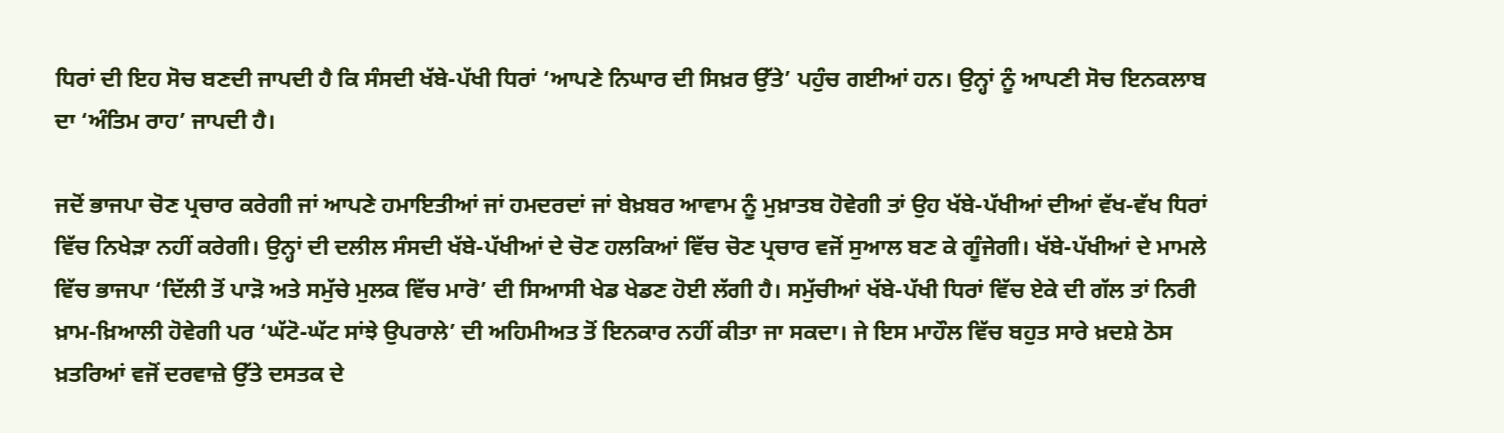ਧਿਰਾਂ ਦੀ ਇਹ ਸੋਚ ਬਣਦੀ ਜਾਪਦੀ ਹੈ ਕਿ ਸੰਸਦੀ ਖੱਬੇ-ਪੱਖੀ ਧਿਰਾਂ ‘ਆਪਣੇ ਨਿਘਾਰ ਦੀ ਸਿਖ਼ਰ ਉੱਤੇ’ ਪਹੁੰਚ ਗਈਆਂ ਹਨ। ਉਨ੍ਹਾਂ ਨੂੰ ਆਪਣੀ ਸੋਚ ਇਨਕਲਾਬ ਦਾ ‘ਅੰਤਿਮ ਰਾਹ’ ਜਾਪਦੀ ਹੈ।

ਜਦੋਂ ਭਾਜਪਾ ਚੋਣ ਪ੍ਰਚਾਰ ਕਰੇਗੀ ਜਾਂ ਆਪਣੇ ਹਮਾਇਤੀਆਂ ਜਾਂ ਹਮਦਰਦਾਂ ਜਾਂ ਬੇਖ਼ਬਰ ਆਵਾਮ ਨੂੰ ਮੁਖ਼ਾਤਬ ਹੋਵੇਗੀ ਤਾਂ ਉਹ ਖੱਬੇ-ਪੱਖੀਆਂ ਦੀਆਂ ਵੱਖ-ਵੱਖ ਧਿਰਾਂ ਵਿੱਚ ਨਿਖੇੜਾ ਨਹੀਂ ਕਰੇਗੀ। ਉਨ੍ਹਾਂ ਦੀ ਦਲੀਲ ਸੰਸਦੀ ਖੱਬੇ-ਪੱਖੀਆਂ ਦੇ ਚੋਣ ਹਲਕਿਆਂ ਵਿੱਚ ਚੋਣ ਪ੍ਰਚਾਰ ਵਜੋਂ ਸੁਆਲ ਬਣ ਕੇ ਗੂੰਜੇਗੀ। ਖੱਬੇ-ਪੱਖੀਆਂ ਦੇ ਮਾਮਲੇ ਵਿੱਚ ਭਾਜਪਾ ‘ਦਿੱਲੀ ਤੋਂ ਪਾੜੋ ਅਤੇ ਸਮੁੱਚੇ ਮੁਲਕ ਵਿੱਚ ਮਾਰੋ’ ਦੀ ਸਿਆਸੀ ਖੇਡ ਖੇਡਣ ਹੋਈ ਲੱਗੀ ਹੈ। ਸਮੁੱਚੀਆਂ ਖੱਬੇ-ਪੱਖੀ ਧਿਰਾਂ ਵਿੱਚ ਏਕੇ ਦੀ ਗੱਲ ਤਾਂ ਨਿਰੀ ਖ਼ਾਮ-ਖ਼ਿਆਲੀ ਹੋਵੇਗੀ ਪਰ ‘ਘੱਟੋ-ਘੱਟ ਸਾਂਝੇ ਉਪਰਾਲੇ’ ਦੀ ਅਹਿਮੀਅਤ ਤੋਂ ਇਨਕਾਰ ਨਹੀਂ ਕੀਤਾ ਜਾ ਸਕਦਾ। ਜੇ ਇਸ ਮਾਹੌਲ ਵਿੱਚ ਬਹੁਤ ਸਾਰੇ ਖ਼ਦਸ਼ੇ ਠੋਸ ਖ਼ਤਰਿਆਂ ਵਜੋਂ ਦਰਵਾਜ਼ੇ ਉੱਤੇ ਦਸਤਕ ਦੇ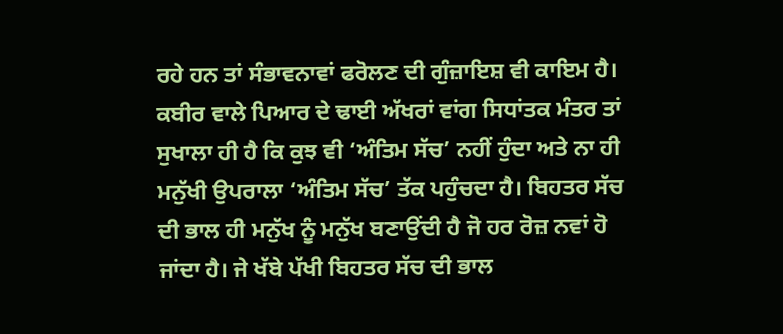ਰਹੇ ਹਨ ਤਾਂ ਸੰਭਾਵਨਾਵਾਂ ਫਰੋਲਣ ਦੀ ਗੁੰਜ਼ਾਇਸ਼ ਵੀ ਕਾਇਮ ਹੈ। ਕਬੀਰ ਵਾਲੇ ਪਿਆਰ ਦੇ ਢਾਈ ਅੱਖਰਾਂ ਵਾਂਗ ਸਿਧਾਂਤਕ ਮੰਤਰ ਤਾਂ ਸੁਖਾਲਾ ਹੀ ਹੈ ਕਿ ਕੁਝ ਵੀ ‘ਅੰਤਿਮ ਸੱਚ’ ਨਹੀਂ ਹੁੰਦਾ ਅਤੇ ਨਾ ਹੀ ਮਨੁੱਖੀ ਉਪਰਾਲਾ ‘ਅੰਤਿਮ ਸੱਚ’ ਤੱਕ ਪਹੁੰਚਦਾ ਹੈ। ਬਿਹਤਰ ਸੱਚ ਦੀ ਭਾਲ ਹੀ ਮਨੁੱਖ ਨੂੰ ਮਨੁੱਖ ਬਣਾਉਂਦੀ ਹੈ ਜੋ ਹਰ ਰੋਜ਼ ਨਵਾਂ ਹੋ ਜਾਂਦਾ ਹੈ। ਜੇ ਖੱਬੇ ਪੱਖੀ ਬਿਹਤਰ ਸੱਚ ਦੀ ਭਾਲ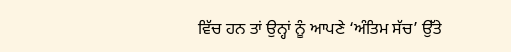ਵਿੱਚ ਹਨ ਤਾਂ ਉਨ੍ਹਾਂ ਨੂੰ ਆਪਣੇ ‘ਅੰਤਿਮ ਸੱਚ’ ਉੱਤੇ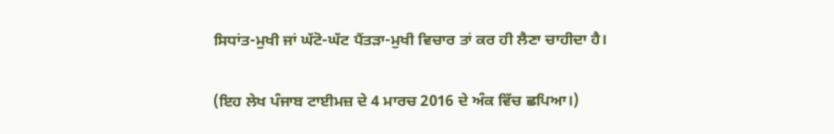ਸਿਧਾਂਤ-ਮੁਖੀ ਜਾਂ ਘੱਟੋ-ਘੱਟ ਪੈਂਤੜਾ-ਮੁਖੀ ਵਿਚਾਰ ਤਾਂ ਕਰ ਹੀ ਲੈਣਾ ਚਾਹੀਦਾ ਹੈ।

(ਇਹ ਲੇਖ ਪੰਜਾਬ ਟਾਈਮਜ਼ ਦੇ 4 ਮਾਰਚ 2016 ਦੇ ਅੰਕ ਵਿੱਚ ਛਪਿਆ।)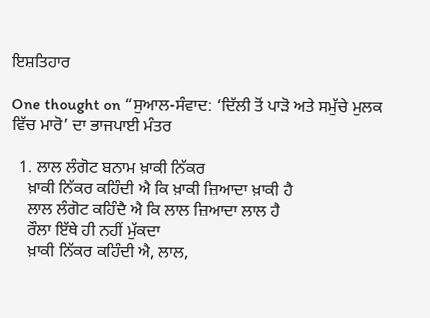ਇਸ਼ਤਿਹਾਰ

One thought on “ਸੁਆਲ-ਸੰਵਾਦ: ‘ਦਿੱਲੀ ਤੋਂ ਪਾੜੋ ਅਤੇ ਸਮੁੱਚੇ ਮੁਲਕ ਵਿੱਚ ਮਾਰੋ’ ਦਾ ਭਾਜਪਾਈ ਮੰਤਰ

  1. ਲਾਲ ਲੰਗੋਟ ਬਨਾਮ ਖ਼ਾਕੀ ਨਿੱਕਰ
    ਖ਼ਾਕੀ ਨਿੱਕਰ ਕਹਿੰਦੀ ਐ ਕਿ ਖ਼ਾਕੀ ਜ਼ਿਆਦਾ ਖ਼ਾਕੀ ਹੈ
    ਲਾਲ ਲੰਗੋਟ ਕਹਿੰਦੈ ਐ ਕਿ ਲਾਲ ਜ਼ਿਆਦਾ ਲਾਲ ਹੈ
    ਰੌਲਾ ਇੱਥੇ ਹੀ ਨਹੀਂ ਮੁੱਕਦਾ
    ਖ਼ਾਕੀ ਨਿੱਕਰ ਕਹਿੰਦੀ ਐ, ਲਾਲ,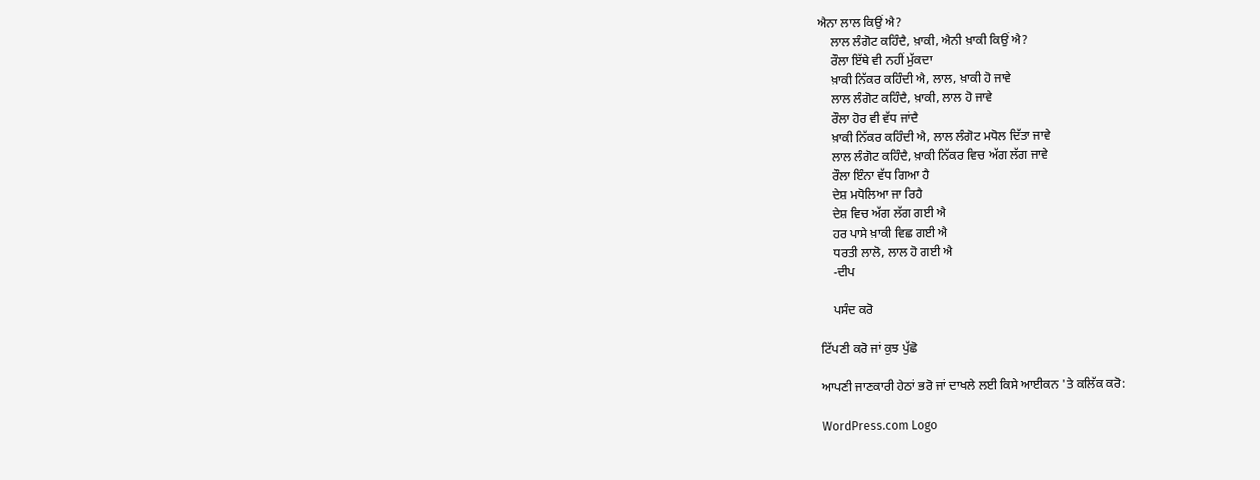ਐਨਾ ਲਾਲ ਕਿਉਂ ਐ?
    ਲਾਲ ਲੰਗੋਟ ਕਹਿੰਦੈ, ਖ਼ਾਕੀ, ਐਨੀ ਖ਼ਾਕੀ ਕਿਉਂ ਐ?
    ਰੌਲਾ ਇੱਥੇ ਵੀ ਨਹੀਂ ਮੁੱਕਦਾ
    ਖ਼ਾਕੀ ਨਿੱਕਰ ਕਹਿੰਦੀ ਐ, ਲਾਲ, ਖ਼ਾਕੀ ਹੋ ਜਾਵੇ
    ਲਾਲ ਲੰਗੋਟ ਕਹਿੰਦੈ, ਖ਼ਾਕੀ, ਲਾਲ ਹੋ ਜਾਵੇ
    ਰੌਲਾ ਹੋਰ ਵੀ ਵੱਧ ਜਾਂਦੈ
    ਖ਼ਾਕੀ ਨਿੱਕਰ ਕਹਿੰਦੀ ਐ, ਲਾਲ ਲੰਗੋਟ ਮਧੋਲ ਦਿੱਤਾ ਜਾਵੇ
    ਲਾਲ ਲੰਗੋਟ ਕਹਿੰਦੈ, ਖ਼ਾਕੀ ਨਿੱਕਰ ਵਿਚ ਅੱਗ ਲੱਗ ਜਾਵੇ
    ਰੌਲਾ ਇੰਨਾ ਵੱਧ ਗਿਆ ਹੈ
    ਦੇਸ਼ ਮਧੋਲਿਆ ਜਾ ਰਿਹੈ
    ਦੇਸ਼ ਵਿਚ ਅੱਗ ਲੱਗ ਗਈ ਐ
    ਹਰ ਪਾਸੇ ਖ਼ਾਕੀ ਵਿਛ ਗਈ ਐ
    ਧਰਤੀ ਲਾਲੋ, ਲਾਲ ਹੋ ਗਈ ਐ
    -ਦੀਪ

    ਪਸੰਦ ਕਰੋ

ਟਿੱਪਣੀ ਕਰੋ ਜਾਂ ਕੁਝ ਪੁੱਛੋ

ਆਪਣੀ ਜਾਣਕਾਰੀ ਹੇਠਾਂ ਭਰੋ ਜਾਂ ਦਾਖਲੇ ਲਈ ਕਿਸੇ ਆਈਕਨ 'ਤੇ ਕਲਿੱਕ ਕਰੋ:

WordPress.com Logo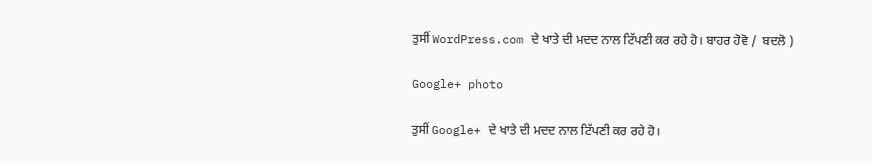ਤੁਸੀਂ WordPress.com ਦੇ ਖਾਤੇ ਦੀ ਮਦਦ ਨਾਲ ਟਿੱਪਣੀ ਕਰ ਰਹੇ ਹੋ। ਬਾਹਰ ਹੋਵੋ /  ਬਦਲੋ )

Google+ photo

ਤੁਸੀਂ Google+ ਦੇ ਖਾਤੇ ਦੀ ਮਦਦ ਨਾਲ ਟਿੱਪਣੀ ਕਰ ਰਹੇ ਹੋ।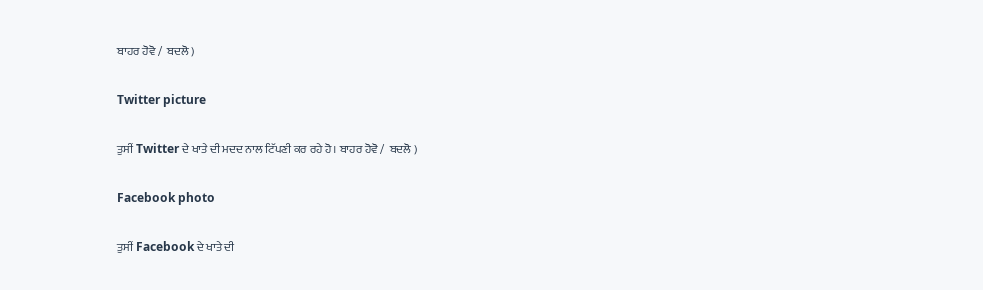ਬਾਹਰ ਹੋਵੋ /  ਬਦਲੋ )

Twitter picture

ਤੁਸੀਂ Twitter ਦੇ ਖਾਤੇ ਦੀ ਮਦਦ ਨਾਲ ਟਿੱਪਣੀ ਕਰ ਰਹੇ ਹੋ। ਬਾਹਰ ਹੋਵੋ /  ਬਦਲੋ )

Facebook photo

ਤੁਸੀਂ Facebook ਦੇ ਖਾਤੇ ਦੀ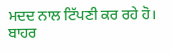ਮਦਦ ਨਾਲ ਟਿੱਪਣੀ ਕਰ ਰਹੇ ਹੋ। ਬਾਹਰ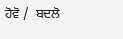ਹੋਵੋ /  ਬਦਲੋ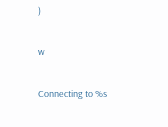)

w

Connecting to %s